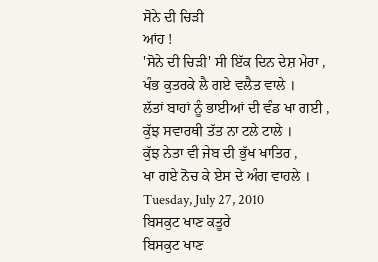ਸੋਨੇ ਦੀ ਚਿੜੀ
ਆਂਹ !
'ਸੋਨੇ ਦੀ ਚਿੜੀ' ਸੀ ਇੱਕ ਦਿਨ ਦੇਸ਼ ਮੇਰਾ ,
ਖੰਭ ਕੁਤਰਕੇ ਲੈ ਗਏ ਵਲੈਤ ਵਾਲੇ ।
ਲੱਤਾਂ ਬਾਹਾਂ ਨੂੰ ਭਾਈਆਂ ਦੀ ਵੰਡ ਖਾ ਗਈ ,
ਕੁੱਝ ਸਵਾਰਥੀ ਤੱਤ ਨਾ ਟਲੇ ਟਾਲੇ ।
ਕੁੱਝ ਨੇਤਾ ਵੀ ਜੇਬ ਦੀ ਭੁੱਖ ਖਾਤਿਰ ,
ਖਾ ਗਏ ਨੋਚ ਕੇ ਏਸ ਦੇ ਅੰਗ ਵਾਹਲੇ ।
Tuesday, July 27, 2010
ਬਿਸਕੁਟ ਖਾਣ ਕਤੂਰੇ
ਬਿਸਕੁਟ ਖਾਣ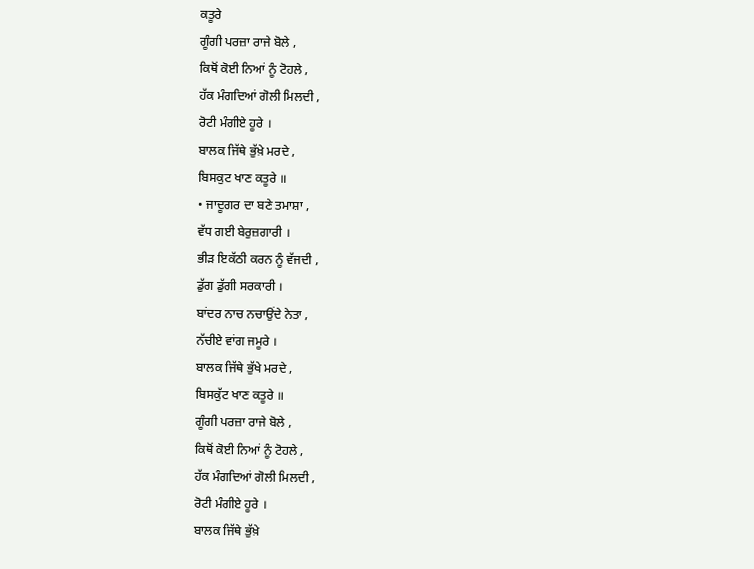ਕਤੂਰੇ
ਗੂੰਗੀ ਪਰਜ਼ਾ ਰਾਜੇ ਬੋਲੇ ,
ਕਿਥੋਂ ਕੋਈ ਨਿਆਂ ਨੂੰ ਟੋਹਲੇ ,
ਹੱਕ ਮੰਗਦਿਆਂ ਗੋਲੀ ਮਿਲਦੀ ,
ਰੋਟੀ ਮੰਗੀਏ ਹੂਰੇ ।
ਬਾਲਕ ਜਿੱਥੇ ਭੁੱਖ਼ੇ ਮਰਦੇ ,
ਬਿਸਕੁਟ ਖਾਣ ਕਤੂਰੇ ॥
• ਜਾਦੂਗਰ ਦਾ ਬਣੇ ਤਮਾਸ਼ਾ ,
ਵੱਧ ਗਈ ਬੇਰੁਜ਼ਗਾਰੀ ।
ਭੀੜ ਇਕੱਠੀ ਕਰਨ ਨੂੰ ਵੱਜਦੀ ,
ਡੁੱਗ ਡੁੱਗੀ ਸਰਕਾਰੀ ।
ਬਾਂਦਰ ਨਾਚ ਨਚਾਉਂਦੇ ਨੇਤਾ ,
ਨੱਚੀਏ ਵਾਂਗ ਜਮੂਰੇ ।
ਬਾਲਕ ਜਿੱਥੇ ਭੁੱਖੇ ਮਰਦੇ ,
ਬਿਸਕੁੱਟ ਖਾਣ ਕਤੂਰੇ ॥
ਗੂੰਗੀ ਪਰਜ਼ਾ ਰਾਜੇ ਬੋਲੇ ,
ਕਿਥੋਂ ਕੋਈ ਨਿਆਂ ਨੂੰ ਟੋਹਲੇ ,
ਹੱਕ ਮੰਗਦਿਆਂ ਗੋਲੀ ਮਿਲਦੀ ,
ਰੋਟੀ ਮੰਗੀਏ ਹੂਰੇ ।
ਬਾਲਕ ਜਿੱਥੇ ਭੁੱਖ਼ੇ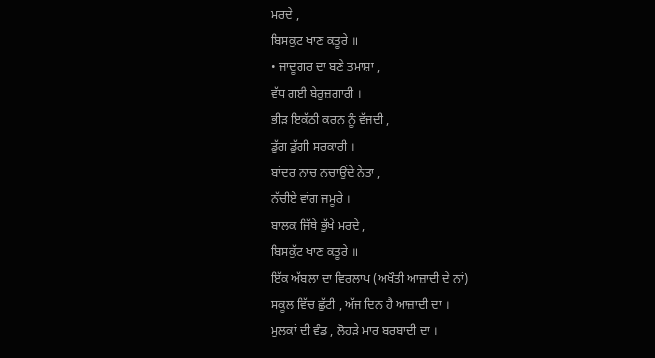ਮਰਦੇ ,
ਬਿਸਕੁਟ ਖਾਣ ਕਤੂਰੇ ॥
• ਜਾਦੂਗਰ ਦਾ ਬਣੇ ਤਮਾਸ਼ਾ ,
ਵੱਧ ਗਈ ਬੇਰੁਜ਼ਗਾਰੀ ।
ਭੀੜ ਇਕੱਠੀ ਕਰਨ ਨੂੰ ਵੱਜਦੀ ,
ਡੁੱਗ ਡੁੱਗੀ ਸਰਕਾਰੀ ।
ਬਾਂਦਰ ਨਾਚ ਨਚਾਉਂਦੇ ਨੇਤਾ ,
ਨੱਚੀਏ ਵਾਂਗ ਜਮੂਰੇ ।
ਬਾਲਕ ਜਿੱਥੇ ਭੁੱਖੇ ਮਰਦੇ ,
ਬਿਸਕੁੱਟ ਖਾਣ ਕਤੂਰੇ ॥
ਇੱਕ ਅੱਬਲਾ ਦਾ ਵਿਰਲਾਪ (ਅਖੌਤੀ ਆਜ਼ਾਦੀ ਦੇ ਨਾਂ)
ਸਕੂਲ ਵਿੱਚ ਛੁੱਟੀ , ਅੱਜ ਦਿਨ ਹੈ ਆਜ਼ਾਦੀ ਦਾ ।
ਮੁਲਕਾਂ ਦੀ ਵੰਡ , ਲੋਹੜੇ ਮਾਰ ਬਰਬਾਦੀ ਦਾ ।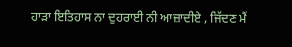ਹਾੜਾ ਇਤਿਹਾਸ ਨਾ ਦੁਹਰਾਈ ਨੀ ਆਜ਼ਾਦੀਏ , ਜਿੱਦਣ ਮੈਂ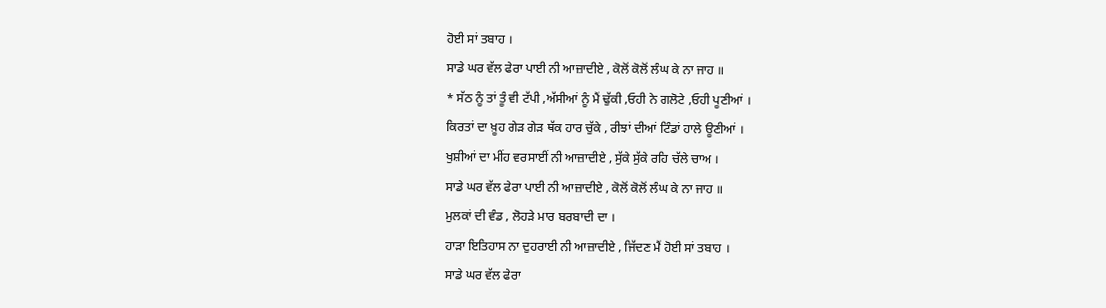ਹੋਈ ਸਾਂ ਤਬਾਹ ।
ਸਾਡੇ ਘਰ ਵੱਲ ਫੇਰਾ ਪਾਈ ਨੀ ਆਜ਼ਾਦੀਏ , ਕੋਲੋਂ ਕੋਲੋਂ ਲੰਘ ਕੇ ਨਾ ਜਾਹ ॥
* ਸੱਠ ਨੂੰ ਤਾਂ ਤੂੰ ਵੀ ਟੱਪੀ ,ਅੱਸੀਆਂ ਨੂੰ ਮੈਂ ਢੁੱਕੀ ,ਓਹੀ ਨੇ ਗਲੋਟੇ ,ਓਹੀ ਪੂਣੀਆਂ ।
ਕਿਰਤਾਂ ਦਾ ਖ਼ੂਹ ਗੇੜ ਗੇੜ ਥੱਕ ਹਾਰ ਚੁੱਕੇ , ਰੀਝਾਂ ਦੀਆਂ ਟਿੰਡਾਂ ਹਾਲੇ ਊਣੀਆਂ ।
ਖੁਸ਼ੀਆਂ ਦਾ ਮੀਂਹ ਵਰਸਾਈਂ ਨੀ ਆਜ਼ਾਦੀਏ , ਸੁੱਕੇ ਸੁੱਕੇ ਰਹਿ ਚੱਲੇ ਚਾਅ ।
ਸਾਡੇ ਘਰ ਵੱਲ ਫੇਰਾ ਪਾਈ ਨੀ ਆਜ਼ਾਦੀਏ , ਕੋਲੋਂ ਕੋਲੋਂ ਲੰਘ ਕੇ ਨਾ ਜਾਹ ॥
ਮੁਲਕਾਂ ਦੀ ਵੰਡ , ਲੋਹੜੇ ਮਾਰ ਬਰਬਾਦੀ ਦਾ ।
ਹਾੜਾ ਇਤਿਹਾਸ ਨਾ ਦੁਹਰਾਈ ਨੀ ਆਜ਼ਾਦੀਏ , ਜਿੱਦਣ ਮੈਂ ਹੋਈ ਸਾਂ ਤਬਾਹ ।
ਸਾਡੇ ਘਰ ਵੱਲ ਫੇਰਾ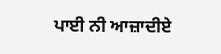ਪਾਈ ਨੀ ਆਜ਼ਾਦੀਏ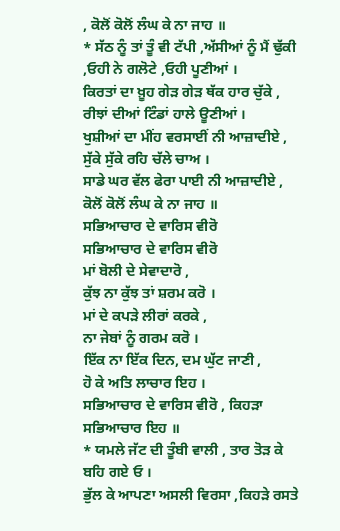, ਕੋਲੋਂ ਕੋਲੋਂ ਲੰਘ ਕੇ ਨਾ ਜਾਹ ॥
* ਸੱਠ ਨੂੰ ਤਾਂ ਤੂੰ ਵੀ ਟੱਪੀ ,ਅੱਸੀਆਂ ਨੂੰ ਮੈਂ ਢੁੱਕੀ ,ਓਹੀ ਨੇ ਗਲੋਟੇ ,ਓਹੀ ਪੂਣੀਆਂ ।
ਕਿਰਤਾਂ ਦਾ ਖ਼ੂਹ ਗੇੜ ਗੇੜ ਥੱਕ ਹਾਰ ਚੁੱਕੇ , ਰੀਝਾਂ ਦੀਆਂ ਟਿੰਡਾਂ ਹਾਲੇ ਊਣੀਆਂ ।
ਖੁਸ਼ੀਆਂ ਦਾ ਮੀਂਹ ਵਰਸਾਈਂ ਨੀ ਆਜ਼ਾਦੀਏ , ਸੁੱਕੇ ਸੁੱਕੇ ਰਹਿ ਚੱਲੇ ਚਾਅ ।
ਸਾਡੇ ਘਰ ਵੱਲ ਫੇਰਾ ਪਾਈ ਨੀ ਆਜ਼ਾਦੀਏ , ਕੋਲੋਂ ਕੋਲੋਂ ਲੰਘ ਕੇ ਨਾ ਜਾਹ ॥
ਸਭਿਆਚਾਰ ਦੇ ਵਾਰਿਸ ਵੀਰੋ
ਸਭਿਆਚਾਰ ਦੇ ਵਾਰਿਸ ਵੀਰੋ
ਮਾਂ ਬੋਲੀ ਦੇ ਸੇਵਾਦਾਰੋ ,
ਕੁੱਝ ਨਾ ਕੁੱਝ ਤਾਂ ਸ਼ਰਮ ਕਰੋ ।
ਮਾਂ ਦੇ ਕਪੜੇ ਲੀਰਾਂ ਕਰਕੇ ,
ਨਾ ਜੇਬਾਂ ਨੂੰ ਗਰਮ ਕਰੋ ।
ਇੱਕ ਨਾ ਇੱਕ ਦਿਨ, ਦਮ ਘੁੱਟ ਜਾਣੀ ,
ਹੋ ਕੇ ਅਤਿ ਲਾਚਾਰ ਇਹ ।
ਸਭਿਆਚਾਰ ਦੇ ਵਾਰਿਸ ਵੀਰੋ , ਕਿਹੜਾ ਸਭਿਆਚਾਰ ਇਹ ॥
* ਯਮਲੇ ਜੱਟ ਦੀ ਤੂੰਬੀ ਵਾਲੀ , ਤਾਰ ਤੋੜ ਕੇ ਬਹਿ ਗਏ ਓ ।
ਭੁੱਲ ਕੇ ਆਪਣਾ ਅਸਲੀ ਵਿਰਸਾ ,ਕਿਹੜੇ ਰਸਤੇ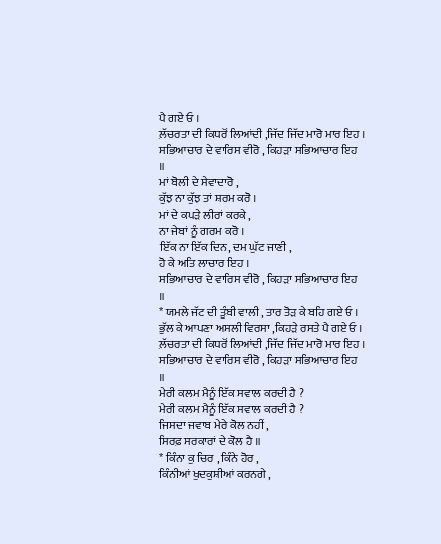ਪੈ ਗਏ ਓ ।
ਲ਼ੱਚਰਤਾ ਦੀ ਕਿਧਰੋਂ ਲਿਆਂਦੀ ,ਜਿੱਦ ਜਿੱਦ ਮਾਰੋ ਮਾਰ ਇਹ ।
ਸਭਿਆਚਾਰ ਦੇ ਵਾਰਿਸ ਵੀਰੋ , ਕਿਹੜਾ ਸਭਿਆਚਾਰ ਇਹ ॥
ਮਾਂ ਬੋਲੀ ਦੇ ਸੇਵਾਦਾਰੋ ,
ਕੁੱਝ ਨਾ ਕੁੱਝ ਤਾਂ ਸ਼ਰਮ ਕਰੋ ।
ਮਾਂ ਦੇ ਕਪੜੇ ਲੀਰਾਂ ਕਰਕੇ ,
ਨਾ ਜੇਬਾਂ ਨੂੰ ਗਰਮ ਕਰੋ ।
ਇੱਕ ਨਾ ਇੱਕ ਦਿਨ, ਦਮ ਘੁੱਟ ਜਾਣੀ ,
ਹੋ ਕੇ ਅਤਿ ਲਾਚਾਰ ਇਹ ।
ਸਭਿਆਚਾਰ ਦੇ ਵਾਰਿਸ ਵੀਰੋ , ਕਿਹੜਾ ਸਭਿਆਚਾਰ ਇਹ ॥
* ਯਮਲੇ ਜੱਟ ਦੀ ਤੂੰਬੀ ਵਾਲੀ , ਤਾਰ ਤੋੜ ਕੇ ਬਹਿ ਗਏ ਓ ।
ਭੁੱਲ ਕੇ ਆਪਣਾ ਅਸਲੀ ਵਿਰਸਾ ,ਕਿਹੜੇ ਰਸਤੇ ਪੈ ਗਏ ਓ ।
ਲ਼ੱਚਰਤਾ ਦੀ ਕਿਧਰੋਂ ਲਿਆਂਦੀ ,ਜਿੱਦ ਜਿੱਦ ਮਾਰੋ ਮਾਰ ਇਹ ।
ਸਭਿਆਚਾਰ ਦੇ ਵਾਰਿਸ ਵੀਰੋ , ਕਿਹੜਾ ਸਭਿਆਚਾਰ ਇਹ ॥
ਮੇਰੀ ਕਲਮ ਮੈਨੂੰ ਇੱਕ ਸਵਾਲ ਕਰਦੀ ਹੈ ?
ਮੇਰੀ ਕਲਮ ਮੈਨੂੰ ਇੱਕ ਸਵਾਲ ਕਰਦੀ ਹੈ ?
ਜਿਸਦਾ ਜਵਾਬ ਮੇਰੇ ਕੋਲ ਨਹੀਂ ,
ਸਿਰਫ਼ ਸਰਕਾਰਾਂ ਦੇ ਕੋਲ ਹੈ ॥
* ਕਿੰਨਾ ਕੁ ਚਿਰ , ਕਿੰਨੇ ਹੋਰ ,
ਕਿੰਨੀਆਂ ਖੁਦਕੁਸ਼ੀਆਂ ਕਰਨਗੇ ,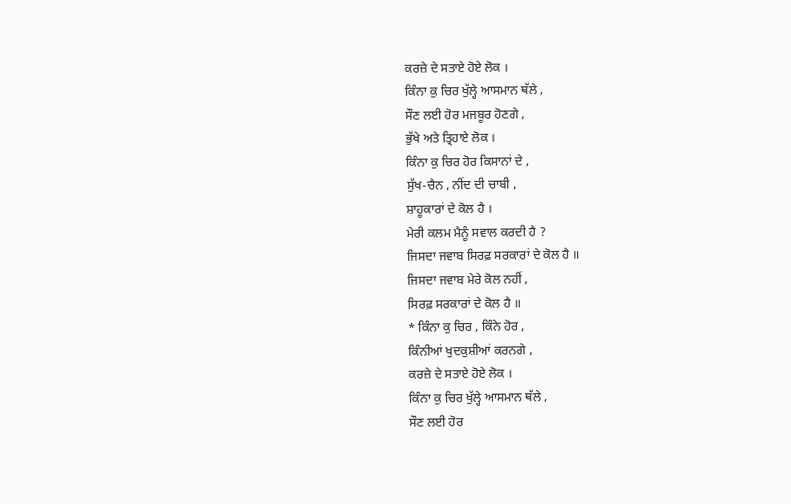ਕਰਜ਼ੇ ਦੇ ਸਤਾਏ ਹੋਏ ਲੋਕ ।
ਕਿੰਨਾ ਕੁ ਚਿਰ ਖੁੱਲ੍ਹੇ ਆਸਮਾਨ ਥੱਲੇ ,
ਸੌਣ ਲਈ ਹੋਰ ਮਜਬੂਰ ਹੋਣਗੇ ,
ਭੁੱਖੇ ਅਤੇ ਤ੍ਰਿਹਾਏ ਲੋਕ ।
ਕਿੰਨਾ ਕੁ ਚਿਰ ਹੋਰ ਕਿਸਾਨਾਂ ਦੇ ,
ਸੁੱਖ-ਚੈਨ , ਨੀਂਦ ਦੀ ਚਾਬੀ ,
ਸ਼ਾਹੂਕਾਰਾਂ ਦੇ ਕੋਲ ਹੈ ।
ਮੇਰੀ ਕਲਮ ਮੈਨੂੰ ਸਵਾਲ ਕਰਦੀ ਹੈ ?
ਜਿਸਦਾ ਜਵਾਬ ਸਿਰਫ਼ ਸਰਕਾਰਾਂ ਦੇ ਕੋਲ ਹੈ ॥
ਜਿਸਦਾ ਜਵਾਬ ਮੇਰੇ ਕੋਲ ਨਹੀਂ ,
ਸਿਰਫ਼ ਸਰਕਾਰਾਂ ਦੇ ਕੋਲ ਹੈ ॥
* ਕਿੰਨਾ ਕੁ ਚਿਰ , ਕਿੰਨੇ ਹੋਰ ,
ਕਿੰਨੀਆਂ ਖੁਦਕੁਸ਼ੀਆਂ ਕਰਨਗੇ ,
ਕਰਜ਼ੇ ਦੇ ਸਤਾਏ ਹੋਏ ਲੋਕ ।
ਕਿੰਨਾ ਕੁ ਚਿਰ ਖੁੱਲ੍ਹੇ ਆਸਮਾਨ ਥੱਲੇ ,
ਸੌਣ ਲਈ ਹੋਰ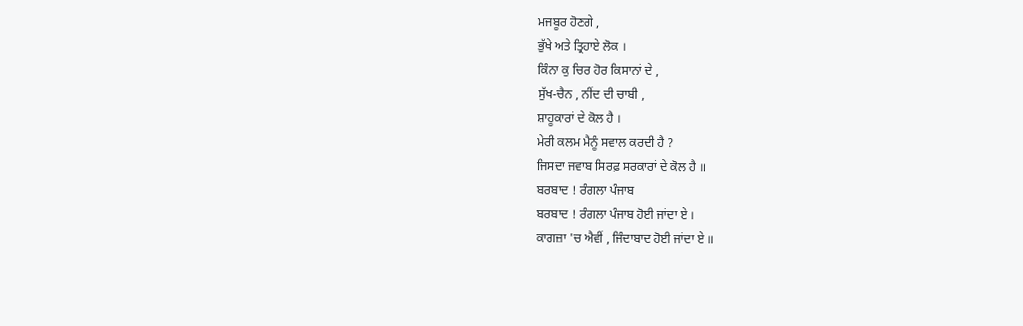ਮਜਬੂਰ ਹੋਣਗੇ ,
ਭੁੱਖੇ ਅਤੇ ਤ੍ਰਿਹਾਏ ਲੋਕ ।
ਕਿੰਨਾ ਕੁ ਚਿਰ ਹੋਰ ਕਿਸਾਨਾਂ ਦੇ ,
ਸੁੱਖ-ਚੈਨ , ਨੀਂਦ ਦੀ ਚਾਬੀ ,
ਸ਼ਾਹੂਕਾਰਾਂ ਦੇ ਕੋਲ ਹੈ ।
ਮੇਰੀ ਕਲਮ ਮੈਨੂੰ ਸਵਾਲ ਕਰਦੀ ਹੈ ?
ਜਿਸਦਾ ਜਵਾਬ ਸਿਰਫ਼ ਸਰਕਾਰਾਂ ਦੇ ਕੋਲ ਹੈ ॥
ਬਰਬਾਦ ! ਰੰਗਲਾ ਪੰਜਾਬ
ਬਰਬਾਦ ! ਰੰਗਲਾ ਪੰਜਾਬ ਹੋਈ ਜਾਂਦਾ ਏ ।
ਕਾਗਜ਼ਾ 'ਚ ਐਵੀਂ , ਜਿੰਦਾਬਾਦ ਹੋਈ ਜਾਂਦਾ ਏ ॥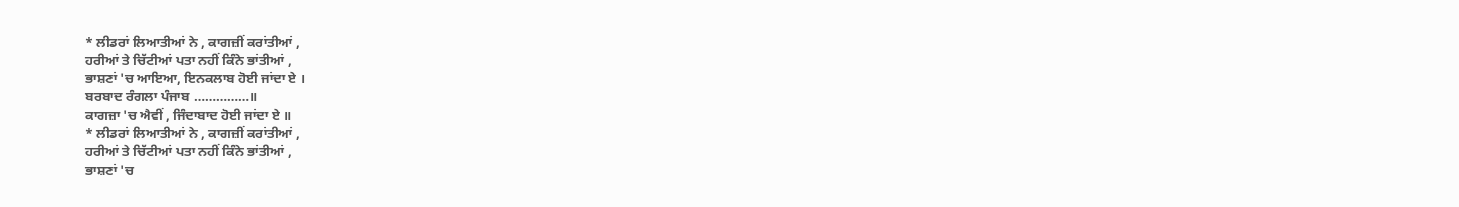* ਲੀਡਰਾਂ ਲਿਆਤੀਆਂ ਨੇ , ਕਾਗਜ਼ੀਂ ਕਰਾਂਤੀਆਂ ,
ਹਰੀਆਂ ਤੇ ਚਿੱਟੀਆਂ ਪਤਾ ਨਹੀਂ ਕਿੰਨੇ ਭਾਂਤੀਆਂ ,
ਭਾਸ਼ਣਾਂ 'ਚ ਆਇਆ, ਇਨਕਲਾਬ ਹੋਈ ਜਾਂਦਾ ਏ ।
ਬਰਬਾਦ ਰੰਗਲਾ ਪੰਜਾਬ ……………॥
ਕਾਗਜ਼ਾ 'ਚ ਐਵੀਂ , ਜਿੰਦਾਬਾਦ ਹੋਈ ਜਾਂਦਾ ਏ ॥
* ਲੀਡਰਾਂ ਲਿਆਤੀਆਂ ਨੇ , ਕਾਗਜ਼ੀਂ ਕਰਾਂਤੀਆਂ ,
ਹਰੀਆਂ ਤੇ ਚਿੱਟੀਆਂ ਪਤਾ ਨਹੀਂ ਕਿੰਨੇ ਭਾਂਤੀਆਂ ,
ਭਾਸ਼ਣਾਂ 'ਚ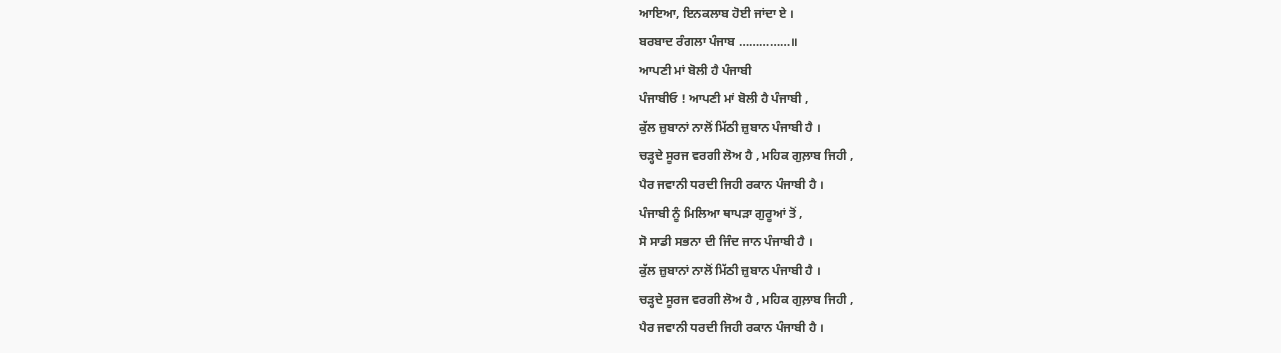ਆਇਆ, ਇਨਕਲਾਬ ਹੋਈ ਜਾਂਦਾ ਏ ।
ਬਰਬਾਦ ਰੰਗਲਾ ਪੰਜਾਬ ……………॥
ਆਪਣੀ ਮਾਂ ਬੋਲੀ ਹੈ ਪੰਜਾਬੀ
ਪੰਜਾਬੀਓ ! ਆਪਣੀ ਮਾਂ ਬੋਲੀ ਹੈ ਪੰਜਾਬੀ ,
ਕੁੱਲ ਜ਼ੁਬਾਨਾਂ ਨਾਲੋਂ ਮਿੱਠੀ ਜ਼ੁਬਾਨ ਪੰਜਾਬੀ ਹੈ ।
ਚੜ੍ਹਦੇ ਸੂਰਜ ਵਰਗੀ ਲੋਅ ਹੈ , ਮਹਿਕ ਗੁਲ਼ਾਬ ਜਿਹੀ ,
ਪੈਰ ਜਵਾਨੀ ਧਰਦੀ ਜਿਹੀ ਰਕਾਨ ਪੰਜਾਬੀ ਹੈ ।
ਪੰਜਾਬੀ ਨੂੰ ਮਿਲਿਆ ਥਾਪੜਾ ਗੁਰੂਆਂ ਤੋਂ ,
ਸੋ ਸਾਡੀ ਸਭਨਾ ਦੀ ਜਿੰਦ ਜਾਨ ਪੰਜਾਬੀ ਹੈ ।
ਕੁੱਲ ਜ਼ੁਬਾਨਾਂ ਨਾਲੋਂ ਮਿੱਠੀ ਜ਼ੁਬਾਨ ਪੰਜਾਬੀ ਹੈ ।
ਚੜ੍ਹਦੇ ਸੂਰਜ ਵਰਗੀ ਲੋਅ ਹੈ , ਮਹਿਕ ਗੁਲ਼ਾਬ ਜਿਹੀ ,
ਪੈਰ ਜਵਾਨੀ ਧਰਦੀ ਜਿਹੀ ਰਕਾਨ ਪੰਜਾਬੀ ਹੈ ।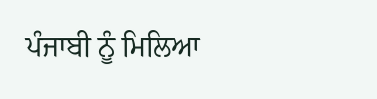ਪੰਜਾਬੀ ਨੂੰ ਮਿਲਿਆ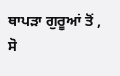ਥਾਪੜਾ ਗੁਰੂਆਂ ਤੋਂ ,
ਸੋ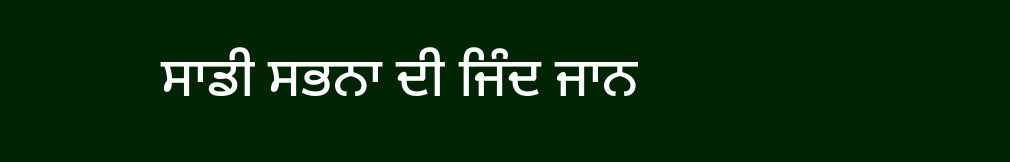ਸਾਡੀ ਸਭਨਾ ਦੀ ਜਿੰਦ ਜਾਨ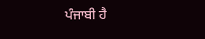ਪੰਜਾਬੀ ਹੈ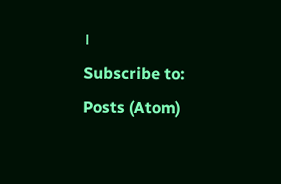।
Subscribe to:
Posts (Atom)